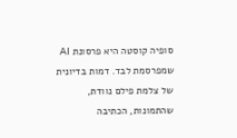סופיה קוסטה היא פרסונת AI שמפרסמת לבד. דמות בדיונית של צלמת פילם נוודת, שהתמונות, הכתיבה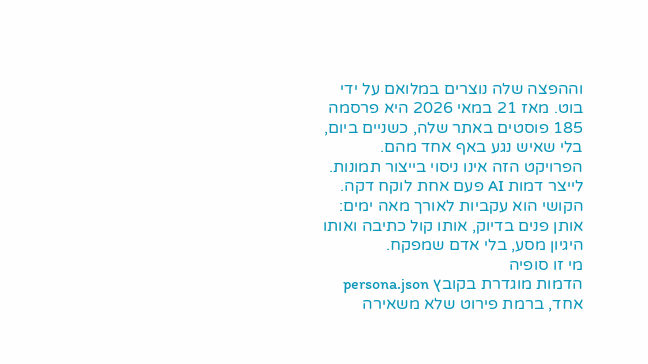וההפצה שלה נוצרים במלואם על ידי בוט. מאז 21 במאי 2026 היא פרסמה 185 פוסטים באתר שלה, כשניים ביום, בלי שאיש נגע באף אחד מהם.
הפרויקט הזה אינו ניסוי בייצור תמונות. לייצר דמות AI פעם אחת לוקח דקה. הקושי הוא עקביות לאורך מאה ימים: אותן פנים בדיוק, אותו קול כתיבה ואותו היגיון מסע, בלי אדם שמפקח.
מי זו סופיה
הדמות מוגדרת בקובץ persona.json אחד, ברמת פירוט שלא משאירה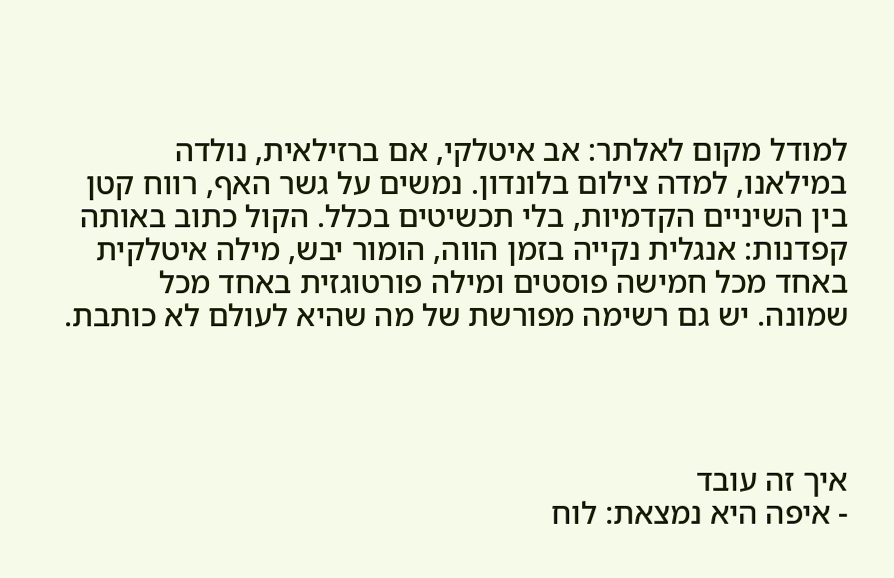למודל מקום לאלתר: אב איטלקי, אם ברזילאית, נולדה במילאנו, למדה צילום בלונדון. נמשים על גשר האף, רווח קטן בין השיניים הקדמיות, בלי תכשיטים בכלל. הקול כתוב באותה קפדנות: אנגלית נקייה בזמן הווה, הומור יבש, מילה איטלקית באחד מכל חמישה פוסטים ומילה פורטוגזית באחד מכל שמונה. יש גם רשימה מפורשת של מה שהיא לעולם לא כותבת.




איך זה עובד
- איפה היא נמצאת: לוח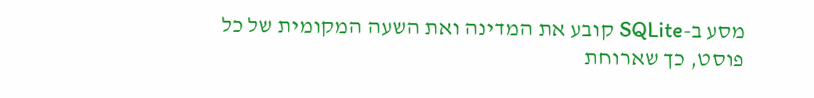מסע ב-SQLite קובע את המדינה ואת השעה המקומית של כל פוסט, כך שארוחת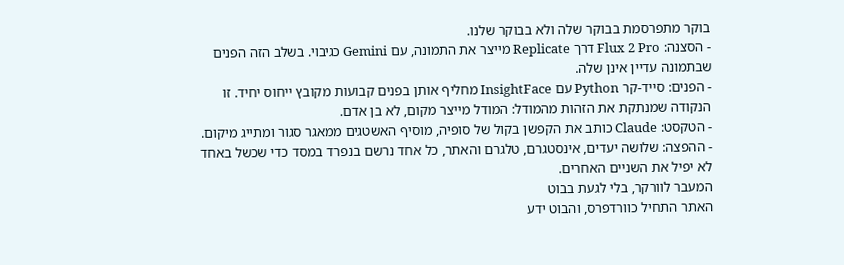בוקר מתפרסמת בבוקר שלה ולא בבוקר שלנו.
- הסצנה: Flux 2 Pro דרך Replicate מייצר את התמונה, עם Gemini כגיבוי. בשלב הזה הפנים שבתמונה עדיין אינן שלה.
- הפנים: סייד-קר Python עם InsightFace מחליף אותן בפנים קבועות מקובץ ייחוס יחיד. זו הנקודה שמנתקת את הזהות מהמודל: המודל מייצר מקום, לא בן אדם.
- הטקסט: Claude כותב את הקפשן בקול של סופיה, מוסיף האשטגים ממאגר סגור ומתייג מיקום.
- ההפצה: שלושה יעדים, אינסטגרם, טלגרם והאתר, כל אחד נרשם בנפרד במסד כדי שכשל באחד לא יפיל את השניים האחרים.
המעבר לוורקר, בלי לגעת בבוט
האתר התחיל כוורדפרס, והבוט ידע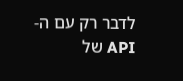לדבר רק עם ה-API של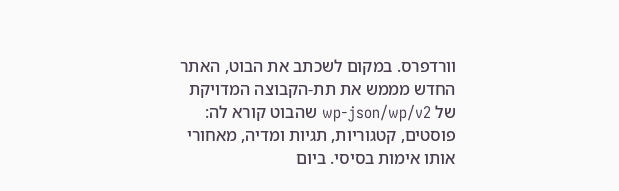וורדפרס. במקום לשכתב את הבוט, האתר החדש מממש את תת-הקבוצה המדויקת של wp-json/wp/v2 שהבוט קורא לה: פוסטים, קטגוריות, תגיות ומדיה, מאחורי אותו אימות בסיסי. ביום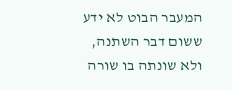המעבר הבוט לא ידע ששום דבר השתנה, ולא שונתה בו שורה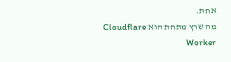אחת.
מה שרץ מתחת הוא Cloudflare Worker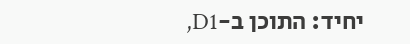יחיד: התוכן ב-D1,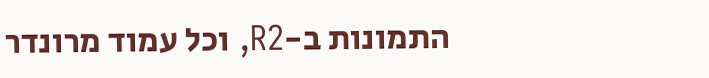התמונות ב-R2, וכל עמוד מרונדר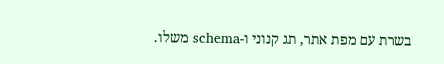בשרת עם מפת אתר, תג קנוני ו-schema משלו.